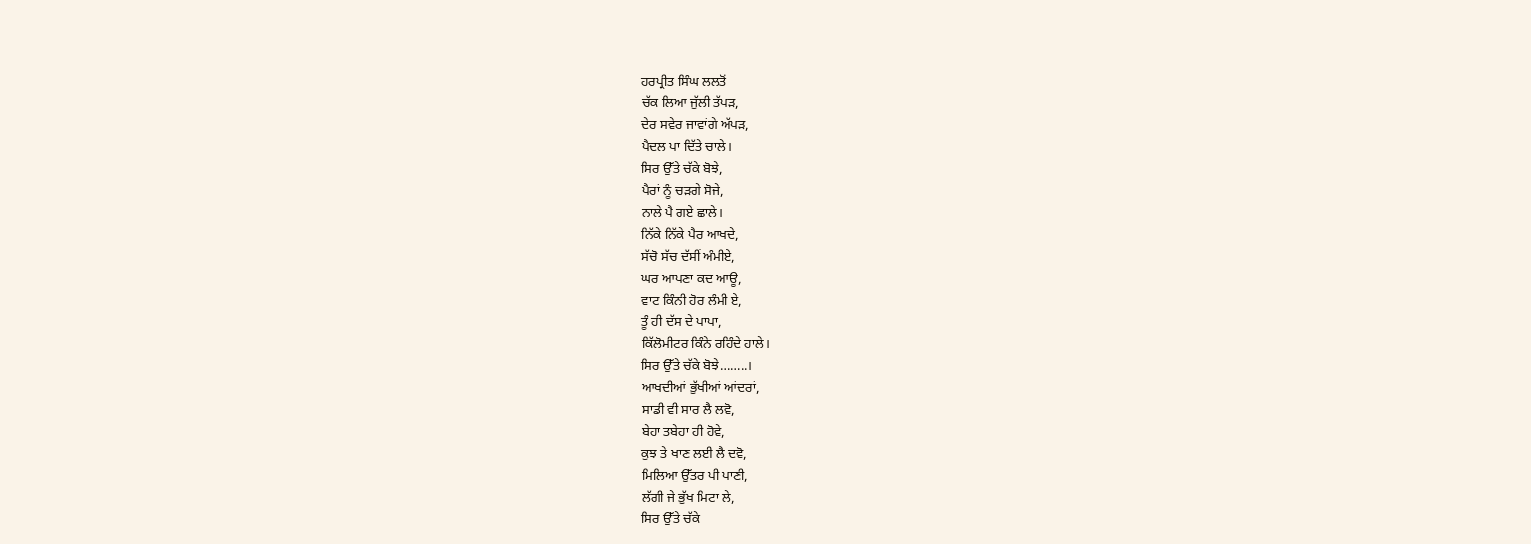ਹਰਪ੍ਰੀਤ ਸਿੰਘ ਲਲਤੋਂ
ਚੱਕ ਲਿਆ ਜੁੱਲੀ ਤੱਪੜ,
ਦੇਰ ਸਵੇਰ ਜਾਵਾਂਗੇ ਅੱਪੜ,
ਪੈਦਲ ਪਾ ਦਿੱਤੇ ਚਾਲੇ।
ਸਿਰ ਉੱਤੇ ਚੱਕੇ ਬੋਝੇ,
ਪੈਰਾਂ ਨੂੰ ਚੜਗੇ ਸੋਜੇ,
ਨਾਲੇ ਪੈ ਗਏ ਛਾਲੇ।
ਨਿੱਕੇ ਨਿੱਕੇ ਪੈਰ ਆਖਦੇ,
ਸੱਚੋ ਸੱਚ ਦੱਸੀਂ ਅੰਮੀਏ,
ਘਰ ਆਪਣਾ ਕਦ ਆਊ,
ਵਾਟ ਕਿੰਨੀ ਹੋਰ ਲੰਮੀ ਏ,
ਤੂੰ ਹੀ ਦੱਸ ਦੇ ਪਾਪਾ,
ਕਿੱਲੋਮੀਟਰ ਕਿੰਨੇ ਰਹਿੰਦੇ ਹਾਲੇ।
ਸਿਰ ਉੱਤੇ ਚੱਕੇ ਬੋਝੇ……..।
ਆਖਦੀਆਂ ਭੁੱਖੀਆਂ ਆਂਦਰਾਂ,
ਸਾਡੀ ਵੀ ਸਾਰ ਲੈ ਲਵੋ,
ਬੇਹਾ ਤਬੇਹਾ ਹੀ ਹੋਵੇ,
ਕੁਝ ਤੇ ਖਾਣ ਲਈ ਲੈ ਦਵੋ,
ਮਿਲਿਆ ਉੱਤਰ ਪੀ ਪਾਣੀ,
ਲੱਗੀ ਜੇ ਭੁੱਖ ਮਿਟਾ ਲੇ,
ਸਿਰ ਉੱਤੇ ਚੱਕੇ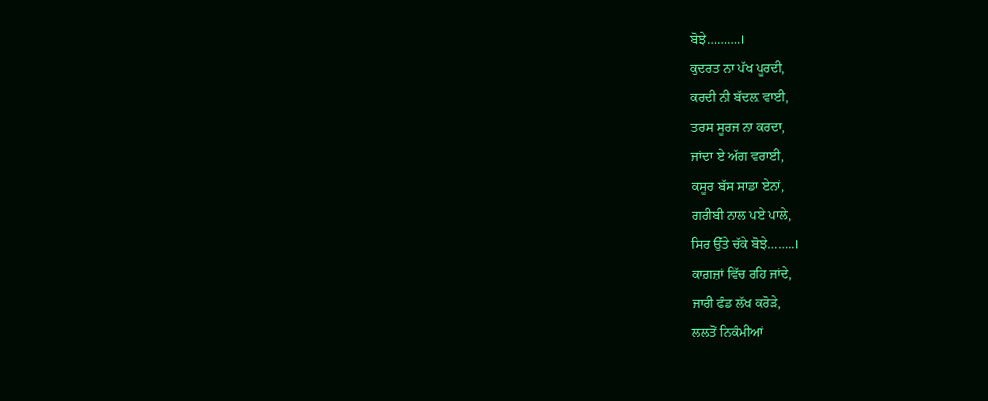ਬੋਝੇ……….।
ਕੁਦਰਤ ਨਾ ਪੱਖ ਪੂਰਦੀ,
ਕਰਦੀ ਨੀ ਬੱਦਲ਼ ਵਾਈ,
ਤਰਸ ਸੂਰਜ ਨਾ ਕਰਦਾ,
ਜਾਂਦਾ ਏ ਅੱਗ ਵਰਾਈ,
ਕਸੂਰ ਬੱਸ ਸਾਡਾ ਏਨਾਂ,
ਗਰੀਬੀ ਨਾਲ ਪਏ ਪਾਲੇ,
ਸਿਰ ਉੱਤੇ ਚੱਕੇ ਬੋਝੇ……..।
ਕਾਗ਼ਜ਼ਾਂ ਵਿੱਚ ਰਹਿ ਜਾਂਦੇ,
ਜਾਰੀ ਫੰਡ ਲੱਖ ਕਰੋੜੇ,
ਲਲਤੋਂ ਨਿਕੰਮੀਆਂ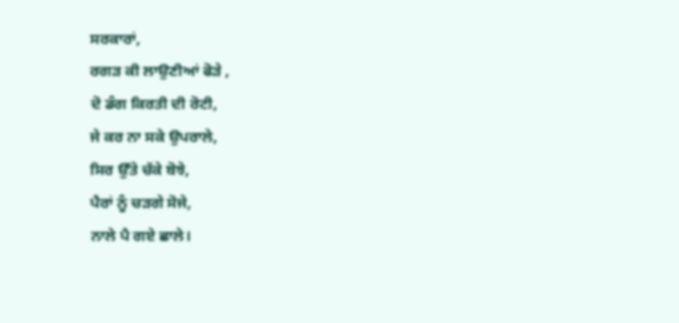ਸਰਕਾਰਾਂ,
ਰਗੜ ਕੀ ਲਾਉਣੀਆਂ ਫੋੜੇ ,
ਦੋ ਡੰਗ ਕਿਰਤੀ ਦੀ ਰੋਟੀ,
ਜੇ ਕਰ ਨਾ ਸਕੇ ਉਪਰਾਲੇ,
ਸਿਰ ਉੱਤੇ ਚੱਕੇ ਬੋਝੇ,
ਪੈਰਾਂ ਨੂੰ ਚੜਗੇ ਸੋਜੇ,
ਨਾਲੇ ਪੈ ਗਏ ਛਾਲੇ।